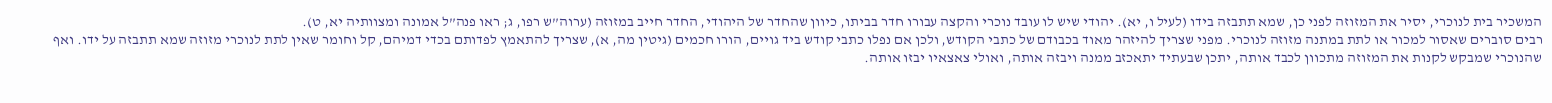המשכיר בית לנוכרי, יסיר את המזוזה לפני כן, שמא תתבזה בידו (לעיל ו, יא). יהודי שיש לו עובד נוכרי והקצה עבורו חדר בביתו, כיוון שהחדר של היהודי, החדר חייב במזוזה (ערוה”ש רפו, ג; ראו פנה”ל אמונה ומצוותיה יא, ט).
רבים סוברים שאסור למכור או לתת במתנה מזוזה לנוכרי. מפני שצריך להיזהר מאוד בכבודם של כתבי הקודש, ולכן אם נפלו כתבי קודש ביד גויים, הורו חכמים (גיטין מה, א), שצריך להתאמץ לפדותם בכדי דמיהם, קל וחומר שאין לתת לנוכרי מזוזה שמא תתבזה על ידו. ואף שהנוכרי שמבקש לקנות את המזוזה מתכוון לכבד אותה, יתכן שבעתיד יתאכזב ממנה ויבזה אותה, ואולי צאצאיו יבזו אותה.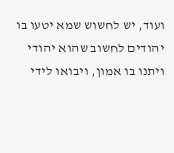ועוד, יש לחשוש שמא יטעו בו יהודים לחשוב שהוא יהודי ויתנו בו אמון, ויבואו לידי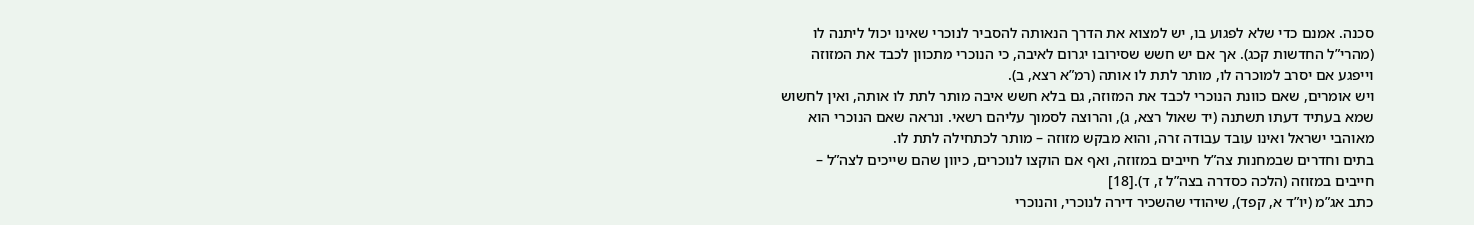סכנה. אמנם כדי שלא לפגוע בו, יש למצוא את הדרך הנאותה להסביר לנוכרי שאינו יכול ליתנה לו (מהרי”ל החדשות קכג). אך אם יש חשש שסירובו יגרום לאיבה, כי הנוכרי מתכוון לכבד את המזוזה וייפגע אם יסרב למוכרה לו, מותר לתת לו אותה (רמ”א רצא, ב).
ויש אומרים, שאם כוונת הנוכרי לכבד את המזוזה, גם בלא חשש איבה מותר לתת לו אותה, ואין לחשוש שמא בעתיד דעתו תשתנה (יד שאול רצא, ג), והרוצה לסמוך עליהם רשאי. ונראה שאם הנוכרי הוא מאוהבי ישראל ואינו עובד עבודה זרה, והוא מבקש מזוזה – מותר לכתחילה לתת לו.
בתים וחדרים שבמחנות צה”ל חייבים במזוזה, ואף אם הוקצו לנוכרים, כיוון שהם שייכים לצה”ל – חייבים במזוזה (הלכה כסדרה בצה”ל ז, ד).[18]
כתב אג”מ (יו”ד א, קפד), שיהודי שהשכיר דירה לנוכרי, והנוכרי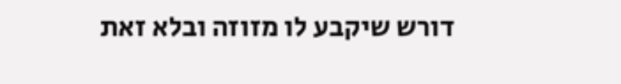דורש שיקבע לו מזוזה ובלא זאת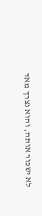לא ישכור אותה, והוא נצרך מאד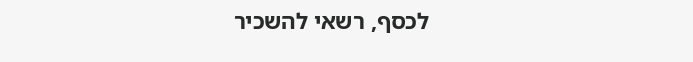לכסף, רשאי להשכיר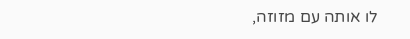לו אותה עם מזוזה,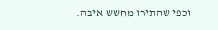וכפי שהתירו מחשש איבה.